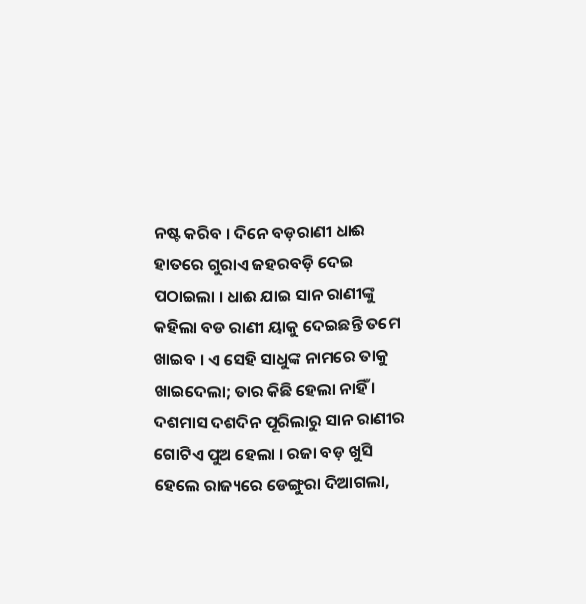ନଷ୍ଟ କରିବ । ଦିନେ ବଡ଼ରାଣୀ ଧାଈ ହାତରେ ଗୁରାଏ ଜହରବଡ଼ି ଦେଇ ପଠାଇଲା । ଧାଈ ଯାଇ ସାନ ରାଣୀଙ୍କୁ କହିଲା ବଡ ରାଣୀ ୟାକୁ ଦେଇଛନ୍ତି ତମେ ଖାଇବ । ଏ ସେହି ସାଧୁଙ୍କ ନାମରେ ତାକୁ ଖାଇଦେଲା; ତାର କିଛି ହେଲା ନାହିଁ । ଦଶମାସ ଦଶଦିନ ପୂରିଲାରୁ ସାନ ରାଣୀର ଗୋଟିଏ ପୁଅ ହେଲା । ରଜା ବଡ଼ ଖୁସି ହେଲେ ରାଜ୍ୟରେ ଡେଙ୍ଗୁରା ଦିଆଗଲା,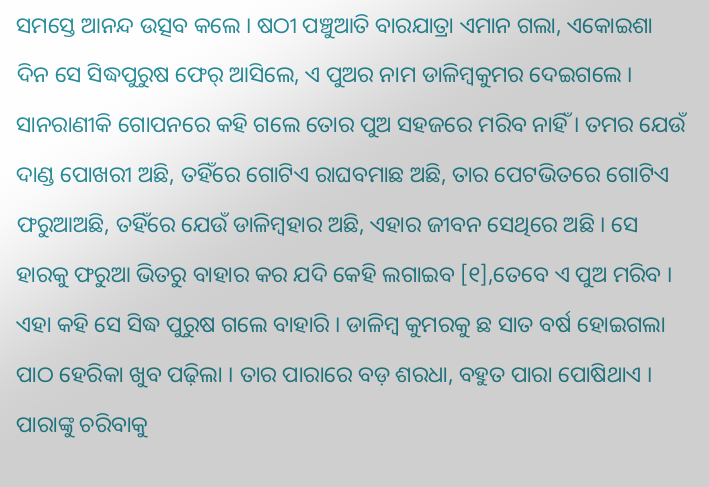ସମସ୍ତେ ଆନନ୍ଦ ଉତ୍ସବ କଲେ । ଷଠୀ ପଞ୍ଚୁଆତି ବାରଯାତ୍ରା ଏମାନ ଗଲା, ଏକୋଇଶା ଦିନ ସେ ସିଦ୍ଧପୁରୁଷ ଫେର୍ ଆସିଲେ, ଏ ପୁଅର ନାମ ଡାଳିମ୍ବକୁମର ଦେଇଗଲେ । ସାନରାଣୀକି ଗୋପନରେ କହି ଗଲେ ତୋର ପୁଅ ସହଜରେ ମରିବ ନାହିଁ । ତମର ଯେଉଁ ଦାଣ୍ଡ ପୋଖରୀ ଅଛି, ତହିଁରେ ଗୋଟିଏ ରାଘବମାଛ ଅଛି, ତାର ପେଟଭିତରେ ଗୋଟିଏ ଫରୁଆଅଛି, ତହିଁରେ ଯେଉଁ ଡାଳିମ୍ବହାର ଅଛି, ଏହାର ଜୀବନ ସେଥିରେ ଅଛି । ସେ ହାରକୁ ଫରୁଆ ଭିତରୁ ବାହାର କର ଯଦି କେହି ଲଗାଇବ [୧],ତେବେ ଏ ପୁଅ ମରିବ । ଏହା କହି ସେ ସିଦ୍ଧ ପୁରୁଷ ଗଲେ ବାହାରି । ଡାଳିମ୍ବ କୁମରକୁ ଛ ସାତ ବର୍ଷ ହୋଇଗଲା ପାଠ ହେରିକା ଖୁବ ପଢ଼ିଲା । ତାର ପାରାରେ ବଡ଼ ଶରଧା, ବହୁତ ପାରା ପୋଷିଥାଏ । ପାରାଙ୍କୁ ଚରିବାକୁ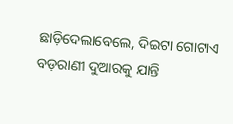ଛାଡ଼ିଦେଲାବେଲେ, ଦିଇଟା ଗୋଟାଏ ବଡ଼ରାଣୀ ଦୁଆରକୁ ଯାନ୍ତି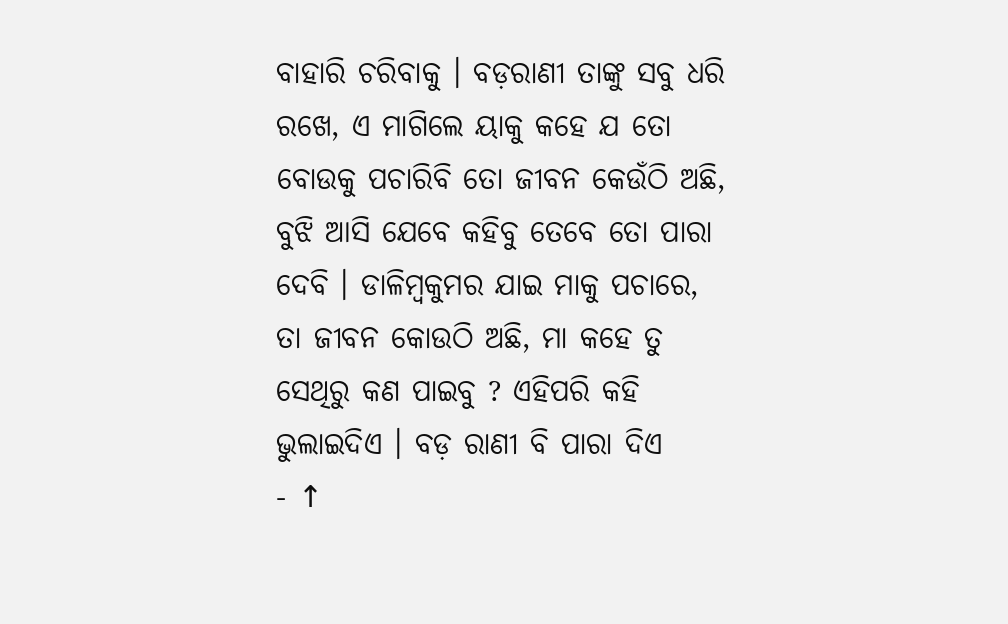ବାହାରି ଚରିବାକୁ । ବଡ଼ରାଣୀ ତାଙ୍କୁ ସବୁ ଧରି ରଖେ, ଏ ମାଗିଲେ ୟାକୁ କହେ ଯ ତୋ ବୋଉକୁ ପଚାରିବି ତୋ ଜୀବନ କେଉଁଠି ଅଛି, ବୁଝି ଆସି ଯେବେ କହିବୁ ତେବେ ତୋ ପାରା ଦେବି । ଡାଳିମ୍ବକୁମର ଯାଇ ମାକୁ ପଚାରେ, ତା ଜୀବନ କୋଉଠି ଅଛି, ମା କହେ ତୁ ସେଥିରୁ କଣ ପାଇବୁ ? ଏହିପରି କହି ଭୁଲାଇଦିଏ । ବଡ଼ ରାଣୀ ବି ପାରା ଦିଏ
- ↑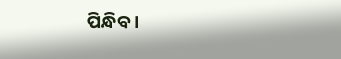ପିନ୍ଧିବ ।